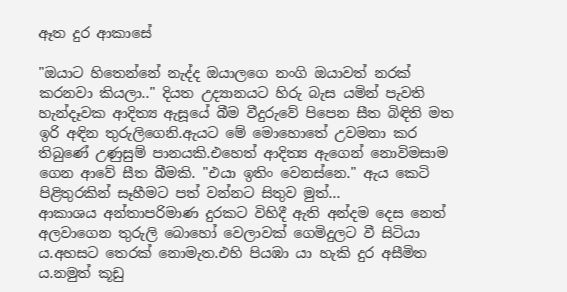ඈත දුර ආකාසේ

"ඔයාට හිතෙන්නේ නැද්ද ඔයාලගෙ නංගි ඔයාවත් නරක් කරනවා කියලා.." දියත උද්‍යානයට හිරු බැස යමින් පැවති හැන්දෑවක ආදිත්‍ය ඇසූයේ බීම වීදුරුවේ පිපෙන සීත බිඳිති මත ඉරි අඳින තුරුලිගෙනි.ඇයට මේ මොහොතේ උවමනා කර තිබුණේ උණුසුම් පානයකි.එහෙත් ආදිත්‍ය ඇගෙන් නොවිමසාම ගෙන ආවේ සීත බීමකි. "එයා ඉතිං වෙනස්නෙ." ඇය කෙටි පිළිතුරකින් සෑහීමට පත් වන්නට සිතුව මුත්...
ආකාශය අන්තාපරිමාණ දුරකට විහිදී ඇති අන්දම දෙස නෙත් අලවාගෙන තුරුලි බොහෝ වෙලාවක් ගෙමිදුලට වී සිටියා ය.අහසට තෙරක් නොමැත.එහි පියඹා යා හැකි දුර අසීමිත ය.නමුත් කූඩු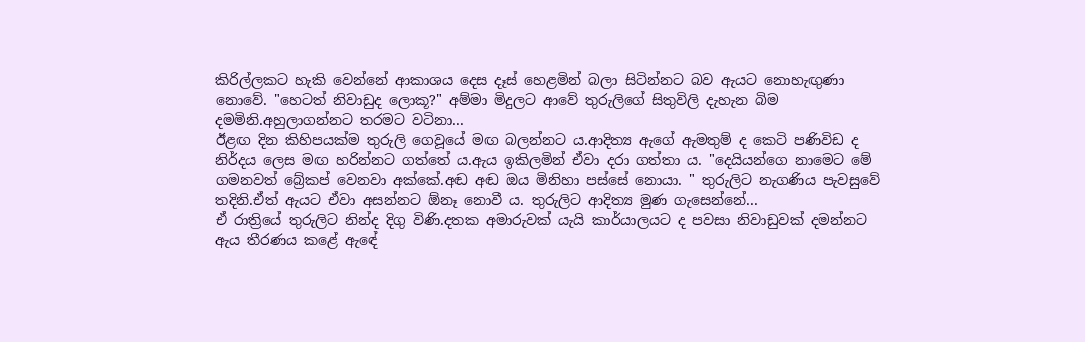කිරිල්ලකට හැකි වෙන්නේ ආකාශය දෙස දෑස් හෙළමින් බලා සිටින්නට බව ඇයට නොහැඟුණා නොවේ. "හෙටත් නිවාඩුද ලොකූ?" අම්මා මිදුලට ආවේ තුරුලිගේ සිතුවිලි දැහැන බිම දමමිනි.අහුලාගන්නට තරමට වටිනා...
ඊළඟ දින කිහිපයක්ම තුරුලි ගෙවූයේ මඟ බලන්නට ය.ආදිත්‍ය ඇගේ ඇමතුම් ද කෙටි පණිවිඩ ද නිර්දය ලෙස මඟ හරින්නට ගත්තේ ය.ඇය ඉකිලමින් ඒවා දරා ගත්තා ය. "දෙයියන්ගෙ නාමෙට මේ ගමනවත් බ්‍රේකප් වෙනවා අක්කේ.අඬ අඬ ඔය මිනිහා පස්සේ නොයා. " තුරුලිට නැගණිය පැවසුවේ තදිනි.ඒත් ඇයට ඒවා අසන්නට ඕනෑ නොවී ය. තුරුලිට ආදිත්‍ය මුණ ගැසෙන්නේ...
ඒ රාත්‍රියේ තුරුලිට නින්ද දිගු විණි.දතක අමාරුවක් යැයි කාර්යාලයට ද පවසා නිවාඩුවක් දමන්නට ඇය තීරණය කළේ ඇඳේ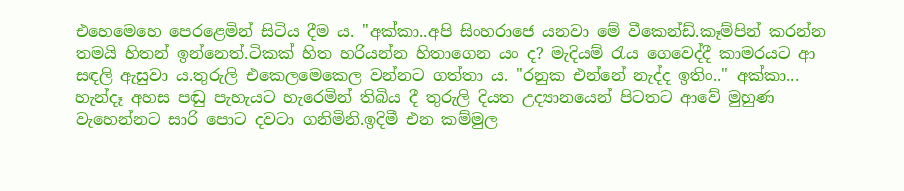එහෙමෙහෙ පෙරළෙමින් සිටිය දීම ය. "අක්කා..අපි සිංහරාජෙ යනවා මේ වීකෙන්ඩ්.කෑම්පින් කරන්න තමයි හිතන් ඉන්නෙත්.ටිකක් හිත හරියන්න හිතාගෙන යං ද? මැදියම් රැය ගෙවෙද්දී කාමරයට ආ සඳලි ඇසුවා ය.තුරුලි එකෙලමෙකෙල වන්නට ගත්තා ය. "රනුක එන්නේ නැද්ද ඉතිං.." අක්කා...
හැන්දෑ අහස පඬු පැහැයට හැරෙමින් තිබිය දී තුරුලි දියත උද්‍යානයෙන් පිටතට ආවේ මුහුණ වැහෙන්නට සාරි පොට දවටා ගනිමිනි.ඉදිමී එන කම්මුල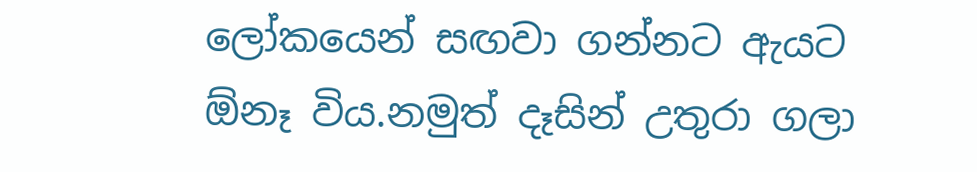ලෝකයෙන් සඟවා ගන්නට ඇයට ඕනෑ විය.නමුත් දෑසින් උතුරා ගලා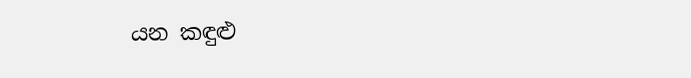යන කඳුළු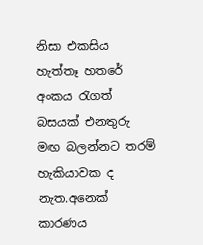නිසා එකසිය හැත්තෑ හතරේ අංකය රැගත් බසයක් එනතුරු මඟ බලන්නට තරම් හැකියාවක ද නැත.අනෙක් කාරණය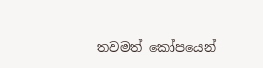තවමත් කෝපයෙන්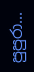පුපුරා...